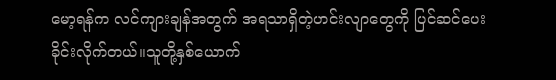မော့ရန်က လင်ကျားချန်အတွက် အရသာရှိတဲ့ဟင်းလျာတွေကို ပြင်ဆင်ပေးခိုင်းလိုက်တယ်။သူတို့နှစ်ယောက်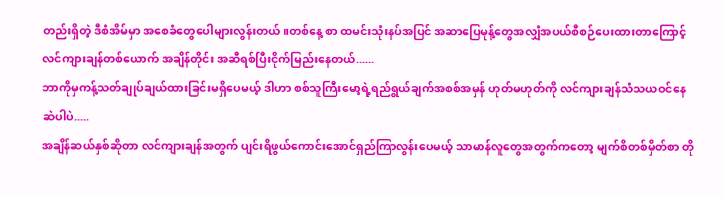တည်းရှိတဲ့ ဒီစံအိမ်မှာ အစေခံတွေပေါများလွန်းတယ်။တစ်နေ့ စာ ထမင်းသုံးနပ်အပြင် အဆာပြေမုန့်တွေအလျှံအပယ်စီစဉ်ပေးထားတာကြောင့် လင်ကျားချန်တစ်ယောက် အချိန်တိုင်း အဆီရစ်ပြီးငိုက်မြည်းနေတယ်......
ဘာကိုမှကန့်သတ်ချုပ်ချယ်ထားခြင်းမရှိပေမယ့် ဒါဟာ စစ်သူကြီးမော့ရဲ့ရည်ရွယ်ချက်အစစ်အမှန် ဟုတ်မဟုတ်ကို လင်ကျားချန်သံသယဝင်နေဆဲပါပဲ.....
အချိန်ဆယ်နှစ်ဆိုတာ လင်ကျားချန်အတွက် ပျင်းရိဖွယ်ကောင်းအောင်ရှည်ကြာလွန်းပေမယ့် သာမာန်လူတွေအတွက်ကတော့ မျက်စိတစ်မှိတ်စာ တို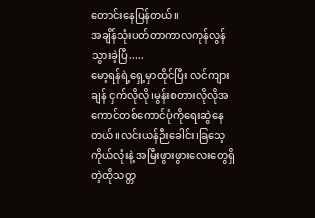တောင်းနေပြန်တယ်။
အချိန်သုံးပတ်တာကာလကုန်လွန်သွားခဲ့ပြီ.....
မော့ရန်ရဲ့ရှေ့မှာထိုင်ပြီး လင်ကျားချန် ငှက်လိုလို၊မွန်းစတားလိုလိုအကောင်တစ်ကောင်ပုံကိုရေးဆွဲနေတယ်။လင်းယန်ဉီးခေါင်း၊ခြသေ့ကိုယ်လုံးနဲ့ အမြီးဖွားဖွားလေးတွေရှိတဲ့ထိုသတ္တ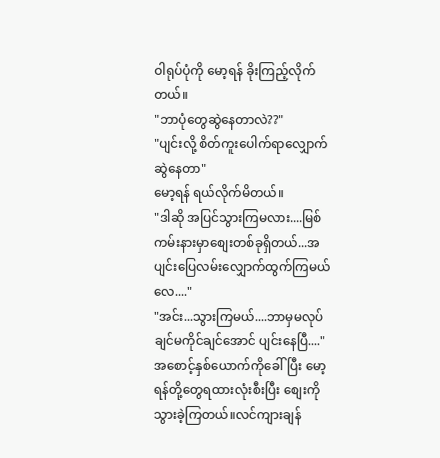ဝါရုပ်ပုံကို မော့ရန် ခိုးကြည့်လိုက်တယ်။
"ဘာပုံတွေဆွဲနေတာလဲ??"
"ပျင်းလို့ စိတ်ကူးပေါက်ရာလျှောက်ဆွဲနေတာ"
မော့ရန် ရယ်လိုက်မိတယ်။
"ဒါဆို အပြင်သွားကြမလား....မြစ်ကမ်းနားမှာစျေးတစ်ခုရှိတယ်...အပျင်းပြေလမ်းလျှောက်ထွက်ကြမယ်လေ...."
"အင်း...သွားကြမယ်....ဘာမှမလုပ်ချင်မကိုင်ချင်အောင် ပျင်းနေပြီ...."
အစောင့်နှစ်ယောက်ကိုခေါ်ပြီး မော့ရန်တို့တွေရထားလုံးစီးပြီး စျေးကိုသွားခဲ့ကြတယ်။လင်ကျားချန်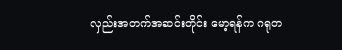လှည်းအတက်အဆင်းတိုင်း မော့ရန်က ဂရုတ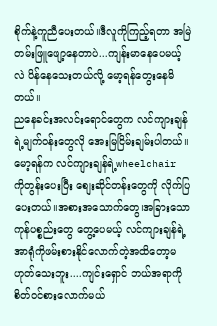စိုက်နဲ့ကူညီပေးတယ်။ဒီလူကိုကြည့်ရတာ အမြဲတမ်းဖြူဖျော့နေတာပဲ...ကျန်းမာနေပေမယ့်လဲ ပိန်နေသေးတယ်လို့ မော့ရန်တွေးနေမိတယ်။
ညနေခင်းအလင်းရောင်တွေက လင်ကျားချန်ရဲ့မျက်ဝန်းတွေလို အေးမြငြိမ်းချမ်းပါတယ်။မော့ရန်က လင်ကျားချန်ရဲ့wheelchair ကိုတွန်းပေးပြီး စျေးဆိုင်တန်းတွေကို လိုက်ပြပေးတယ်။အစားအသောက်တွေ၊အခြားသောကုန်ပစ္စည်းတွေ တွေ့ပေမယ့် လင်ကျားချန်ရဲ့အာရုံကိုဖမ်းစားနိုင်လောက်တဲ့အထိတော့မဟုတ်သေးဘူး....ကျင်းရှောင် ဘယ်အရာကိုစိတ်ဝင်စားလောက်မယ်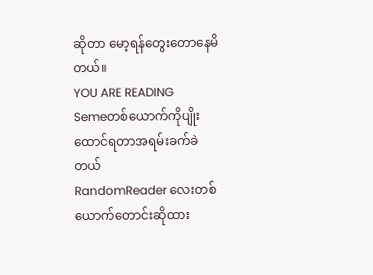ဆိုတာ မော့ရန်တွေးတောနေမိတယ်။
YOU ARE READING
Semeတစ်ယောက်ကိုပျိုးထောင်ရတာအရမ်းခက်ခဲတယ်
RandomReader လေးတစ်ယောက်တောင်းဆိုထား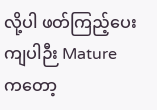လို့ပါ ဖတ်ကြည့်ပေးကျပါဉီး Mature ကတော့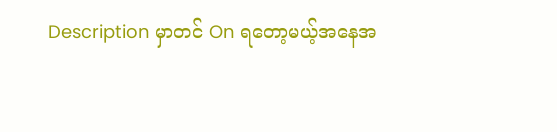Description မှာတင် On ရတော့မယ့်အနေအ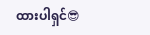ထားပါရှင်😎